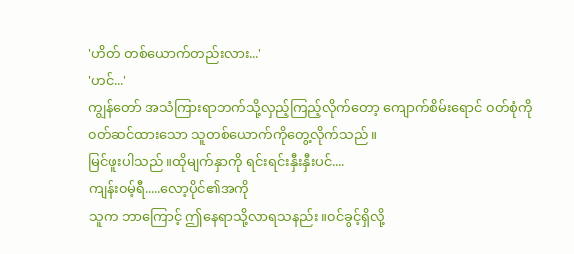'ဟိတ် တစ်ယောက်တည်းလား...'
'ဟင်...'
ကျွန်တော် အသံကြားရာဘက်သို့လှည့်ကြည့်လိုက်တော့ ကျောက်စိမ်းရောင် ၀တ်စုံကို၀တ်ဆင်ထားသော သူတစ်ယောက်ကိုတွေ့လိုက်သည်။
မြင်ဖူးပါသည်။ထိုမျက်နှာကို ရင်းရင်းနှီးနှီးပင်....
ကျန်း၀မ့်ရီ.....လော့ပိုင်၏အကို
သူက ဘာကြောင့် ဤနေရာသို့လာရသနည်း။၀င်ခွင့်ရှိလို့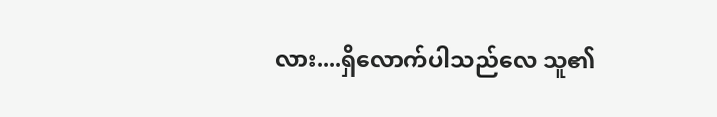လား....ရှိလောက်ပါသည်လေ သူ၏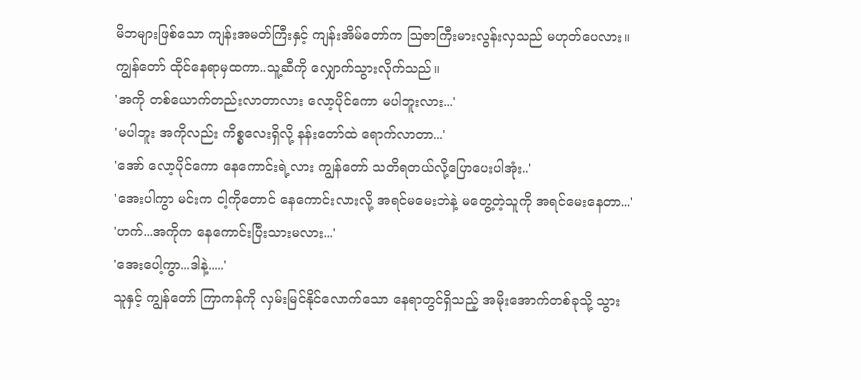မိဘများဖြစ်သော ကျန်းအမတ်ကြီးနှင့် ကျန်းအိမ်တော်က ဩဇာကြီးမားလွန်းလှသည် မဟုတ်ပေလား။
ကျွန်တော် ထိုင်နေရာမှထကာ..သူ့ဆီကို လျှောက်သွားလိုက်သည်။
'အကို တစ်ယောက်တည်းလာတာလား လော့ပိုင်ကော မပါဘူးလား...'
'မပါဘူး အကိုလည်း ကိစ္စလေးရှိလို့ နန်းတော်ထဲ ရောက်လာတာ...'
'အော် လော့ပိုင်ကော နေကောင်းရဲ့လား ကျွန်တော် သတိရတယ်လို့ပြောပေးပါအုံး..'
'အေးပါကွာ မင်းက ငါ့ကိုတောင် နေကောင်းလားလို့ အရင်မမေးဘဲနဲ့ မတွေ့တဲ့သူကို အရင်မေးနေတာ...'
'ဟက်...အကိုက နေကောင်းပြီးသားမလား...'
'အေးပေါ့ကွာ...ဒါနဲ့.....'
သူနှင့် ကျွန်တော် ကြာကန်ကို လှမ်းမြင်နိုင်လောက်သော နေရာတွင်ရှိသည့် အမိုးအောက်တစ်ခုသို့ သွား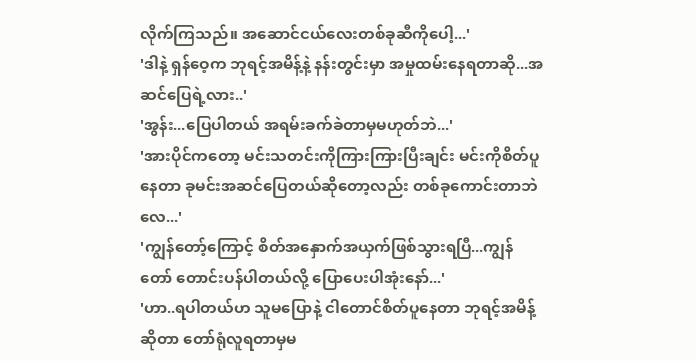လိုက်ကြသည်။ အဆောင်ငယ်လေးတစ်ခုဆီကိုပေါ့...'
'ဒါနဲ့ ရှန်ဝေ့က ဘုရင့်အမိန့်နဲ့ နန်းတွင်းမှာ အမှုထမ်းနေရတာဆို...အဆင်ပြေရဲ့လား..'
'အွန်း...ပြေပါတယ် အရမ်းခက်ခဲတာမှမဟုတ်ဘဲ...'
'အားပိုင်ကတော့ မင်းသတင်းကိုကြားကြားပြီးချင်း မင်းကိုစိတ်ပူနေတာ ခုမင်းအဆင်ပြေတယ်ဆိုတော့လည်း တစ်ခုကောင်းတာဘဲလေ...'
'ကျွန်တော့်ကြောင့် စိတ်အနှောက်အယှက်ဖြစ်သွားရပြီ...ကျွန်တော် တောင်းပန်ပါတယ်လို့ ပြောပေးပါအုံးနော်...'
'ဟာ..ရပါတယ်ဟ သူမပြောနဲ့ ငါတောင်စိတ်ပူနေတာ ဘုရင့်အမိန့်ဆိုတာ တော်ရုံလူရတာမှမ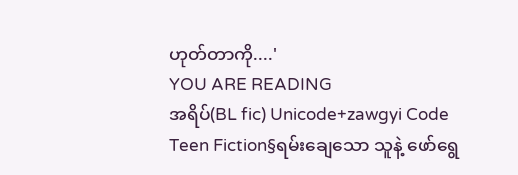ဟုတ်တာကို....'
YOU ARE READING
အရိပ်(BL fic) Unicode+zawgyi Code
Teen Fiction§ရမ်းချေသော သူနဲ့ ဖော်ရွေ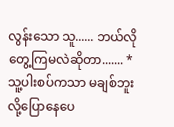လွန်းသော သူ...... ဘယ်လိုတွေ့ကြမလဲဆိုတာ....... *သူ့ပါးစပ်ကသာ မချစ်ဘူးလို့ပြောနေပေ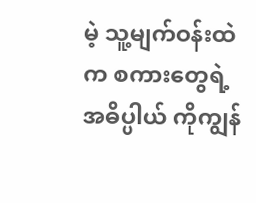မဲ့ သူ့မျက်ဝန်းထဲက စကားတွေရဲ့ အဓိပ္ပါယ် ကိုကျွန်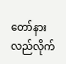တော်နားလည်လိုက်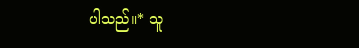ပါသည်။* သူ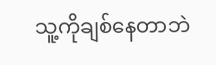သူ့ကိုချစ်နေတာဘဲ